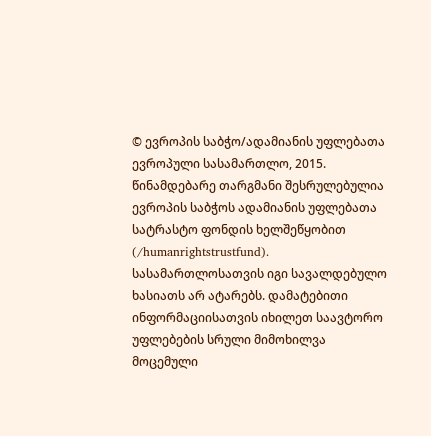© ევროპის საბჭო/ადამიანის უფლებათა ევროპული სასამართლო, 2015. წინამდებარე თარგმანი შესრულებულია ევროპის საბჭოს ადამიანის უფლებათა სატრასტო ფონდის ხელშეწყობით (/humanrightstrustfund). სასამართლოსათვის იგი სავალდებულო ხასიათს არ ატარებს. დამატებითი ინფორმაციისათვის იხილეთ საავტორო უფლებების სრული მიმოხილვა მოცემული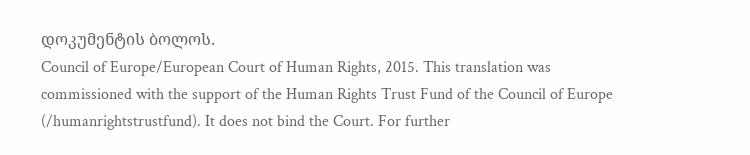დოკუმენტის ბოლოს.
Council of Europe/European Court of Human Rights, 2015. This translation was commissioned with the support of the Human Rights Trust Fund of the Council of Europe (/humanrightstrustfund). It does not bind the Court. For further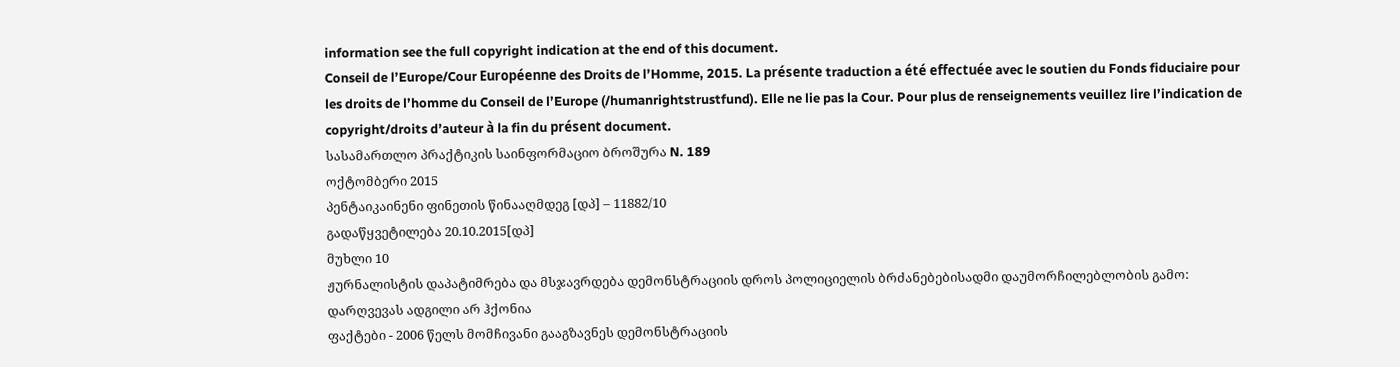information see the full copyright indication at the end of this document.
Conseil de l’Europe/Cour Européenne des Droits de l’Homme, 2015. La présente traduction a été effectuée avec le soutien du Fonds fiduciaire pour les droits de l’homme du Conseil de l’Europe (/humanrightstrustfund). Elle ne lie pas la Cour. Pour plus de renseignements veuillez lire l’indication de copyright/droits d’auteur à la fin du présent document.
სასამართლო პრაქტიკის საინფორმაციო ბროშურა N. 189
ოქტომბერი 2015
პენტაიკაინენი ფინეთის წინააღმდეგ [დპ] – 11882/10
გადაწყვეტილება 20.10.2015[დპ]
მუხლი 10
ჟურნალისტის დაპატიმრება და მსჯავრდება დემონსტრაციის დროს პოლიციელის ბრძანებებისადმი დაუმორჩილებლობის გამო: დარღვევას ადგილი არ ჰქონია
ფაქტები - 2006 წელს მომჩივანი გააგზავნეს დემონსტრაციის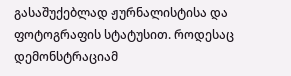გასაშუქებლად ჟურნალისტისა და ფოტოგრაფის სტატუსით. როდესაც დემონსტრაციამ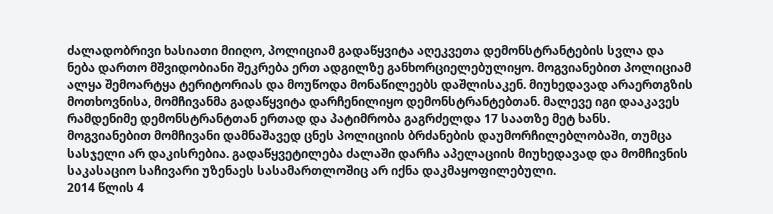ძალადობრივი ხასიათი მიიღო, პოლიციამ გადაწყვიტა აღეკვეთა დემონსტრანტების სვლა და ნება დართო მშვიდობიანი შეკრება ერთ ადგილზე განხორციელებულიყო. მოგვიანებით პოლიციამ ალყა შემოარტყა ტერიტორიას და მოუწოდა მონაწილეებს დაშლისაკენ. მიუხედავად არაერთგზის მოთხოვნისა, მომჩივანმა გადაწყვიტა დარჩენილიყო დემონსტრანტებთან. მალევე იგი დააკავეს რამდენიმე დემონსტრანტთან ერთად და პატიმრობა გაგრძელდა 17 საათზე მეტ ხანს. მოგვიანებით მომჩივანი დამნაშავედ ცნეს პოლიციის ბრძანების დაუმორჩილებლობაში, თუმცა სასჯელი არ დაკისრებია. გადაწყვეტილება ძალაში დარჩა აპელაციის მიუხედავად და მომჩივნის საკასაციო საჩივარი უზენაეს სასამართლოშიც არ იქნა დაკმაყოფილებული.
2014 წლის 4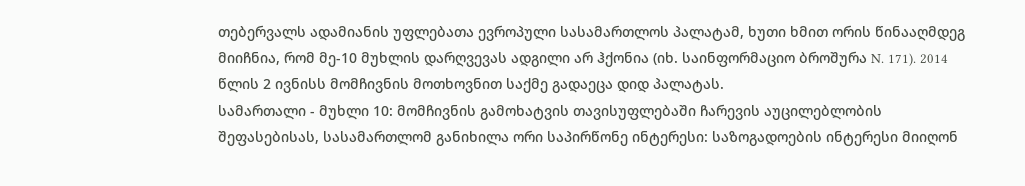თებერვალს ადამიანის უფლებათა ევროპული სასამართლოს პალატამ, ხუთი ხმით ორის წინააღმდეგ მიიჩნია, რომ მე-10 მუხლის დარღვევას ადგილი არ ჰქონია (იხ. საინფორმაციო ბროშურა N. 171). 2014 წლის 2 ივნისს მომჩივნის მოთხოვნით საქმე გადაეცა დიდ პალატას.
სამართალი - მუხლი 10: მომჩივნის გამოხატვის თავისუფლებაში ჩარევის აუცილებლობის შეფასებისას, სასამართლომ განიხილა ორი საპირწონე ინტერესი: საზოგადოების ინტერესი მიიღონ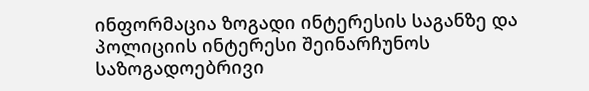ინფორმაცია ზოგადი ინტერესის საგანზე და პოლიციის ინტერესი შეინარჩუნოს საზოგადოებრივი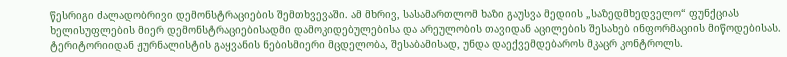წესრიგი ძალადობრივი დემონსტრაციების შემთხვევაში. ამ მხრივ, სასამართლომ ხაზი გაუსვა მედიის „საზედმხედველო“ ფუნქციას ხელისუფლების მიერ დემონსტრაციებისადმი დამოკიდებულებისა და არეულობის თავიდან აცილების შესახებ ინფორმაციის მიწოდებისას. ტერიტორიიდან ჟურნალისტის გაყვანის ნებისმიერი მცდელობა, შესაბამისად, უნდა დაექვემდებაროს მკაცრ კონტროლს.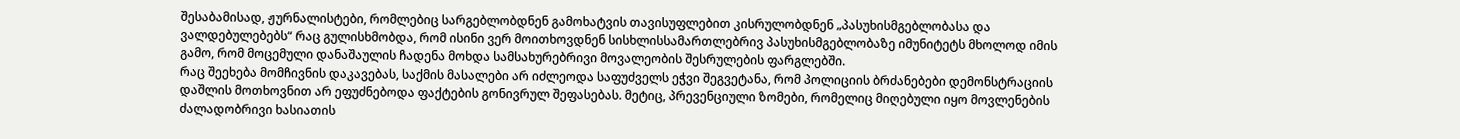შესაბამისად, ჟურნალისტები, რომლებიც სარგებლობდნენ გამოხატვის თავისუფლებით კისრულობდნენ „პასუხისმგებლობასა და ვალდებულებებს“ რაც გულისხმობდა, რომ ისინი ვერ მოითხოვდნენ სისხლისსამართლებრივ პასუხისმგებლობაზე იმუნიტეტს მხოლოდ იმის გამო, რომ მოცემული დანაშაულის ჩადენა მოხდა სამსახურებრივი მოვალეობის შესრულების ფარგლებში.
რაც შეეხება მომჩივნის დაკავებას, საქმის მასალები არ იძლეოდა საფუძველს ეჭვი შეგვეტანა, რომ პოლიციის ბრძანებები დემონსტრაციის დაშლის მოთხოვნით არ ეფუძნებოდა ფაქტების გონივრულ შეფასებას. მეტიც, პრევენციული ზომები, რომელიც მიღებული იყო მოვლენების ძალადობრივი ხასიათის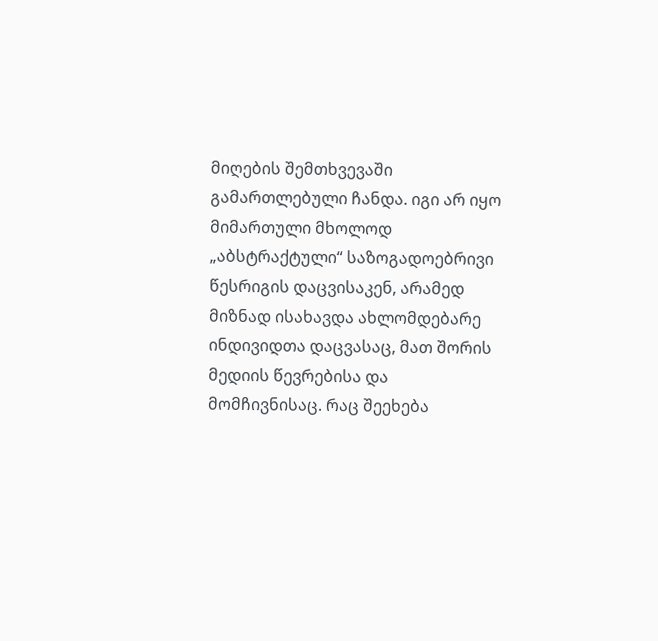მიღების შემთხვევაში გამართლებული ჩანდა. იგი არ იყო მიმართული მხოლოდ „აბსტრაქტული“ საზოგადოებრივი წესრიგის დაცვისაკენ, არამედ მიზნად ისახავდა ახლომდებარე ინდივიდთა დაცვასაც, მათ შორის მედიის წევრებისა და მომჩივნისაც. რაც შეეხება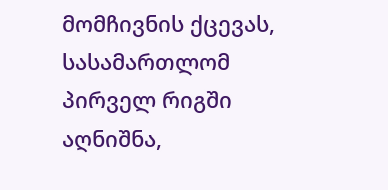მომჩივნის ქცევას, სასამართლომ პირველ რიგში აღნიშნა,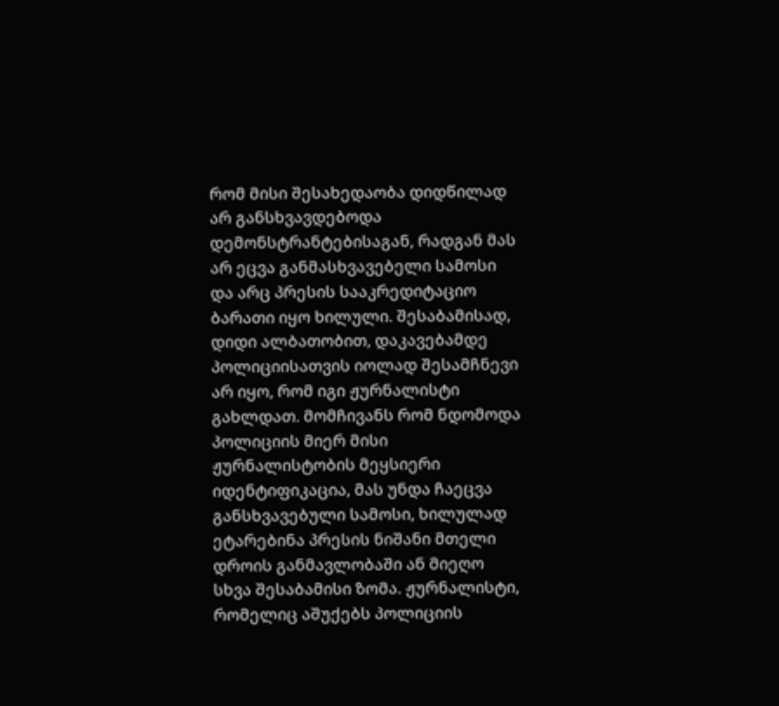რომ მისი შესახედაობა დიდწილად არ განსხვავდებოდა დემონსტრანტებისაგან, რადგან მას არ ეცვა განმასხვავებელი სამოსი და არც პრესის სააკრედიტაციო ბარათი იყო ხილული. შესაბამისად, დიდი ალბათობით, დაკავებამდე პოლიციისათვის იოლად შესამჩნევი არ იყო, რომ იგი ჟურნალისტი გახლდათ. მომჩივანს რომ ნდომოდა პოლიციის მიერ მისი ჟურნალისტობის მეყსიერი იდენტიფიკაცია, მას უნდა ჩაეცვა განსხვავებული სამოსი, ხილულად ეტარებინა პრესის ნიშანი მთელი დროის განმავლობაში ან მიეღო სხვა შესაბამისი ზომა. ჟურნალისტი, რომელიც აშუქებს პოლიციის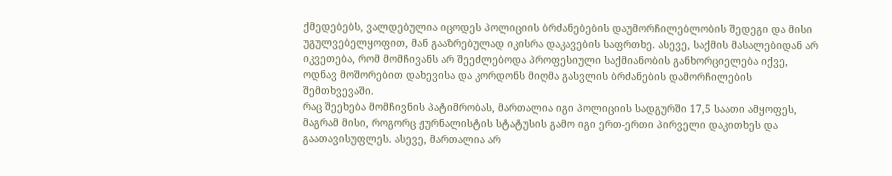ქმედებებს, ვალდებულია იცოდეს პოლიციის ბრძანებების დაუმორჩილებლობის შედეგი და მისი უგულვებელყოფით, მან გააზრებულად იკისრა დაკავების საფრთხე. ასევე, საქმის მასალებიდან არ იკვეთება, რომ მომჩივანს არ შეეძლებოდა პროფესიული საქმიანობის განხორციელება იქვე, ოდნავ მოშორებით დახევისა და კორდონს მიღმა გასვლის ბრძანების დამორჩილების შემთხვევაში.
რაც შეეხება მომჩივნის პატიმრობას, მართალია იგი პოლიციის სადგურში 17,5 საათი ამყოფეს, მაგრამ მისი, როგორც ჟურნალისტის სტატუსის გამო იგი ერთ-ერთი პირველი დაკითხეს და გაათავისუფლეს. ასევე, მართალია არ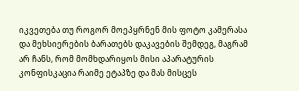იკვეთება თუ როგორ მოეპყრნენ მის ფოტო კამერასა და მეხსიერების ბარათებს დაკავების შემდეგ, მაგრამ არ ჩანს, რომ მომხდარიყოს მისი აპარატურის კონფისკაცია რაიმე ეტაპზე და მას მისცეს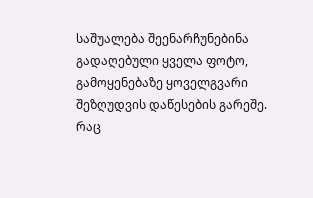საშუალება შეენარჩუნებინა გადაღებული ყველა ფოტო, გამოყენებაზე ყოველგვარი შეზღუდვის დაწესების გარეშე.
რაც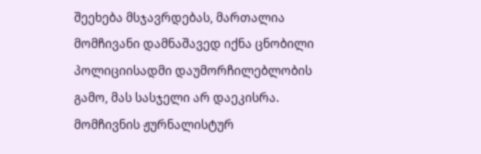შეეხება მსჯავრდებას, მართალია მომჩივანი დამნაშავედ იქნა ცნობილი პოლიციისადმი დაუმორჩილებლობის გამო, მას სასჯელი არ დაეკისრა. მომჩივნის ჟურნალისტურ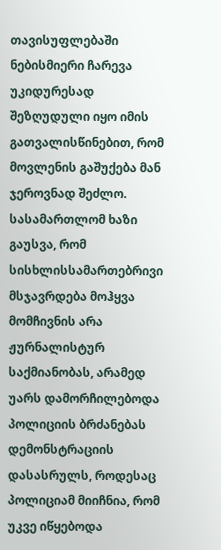თავისუფლებაში ნებისმიერი ჩარევა უკიდურესად შეზღუდული იყო იმის გათვალისწინებით, რომ მოვლენის გაშუქება მან ჯეროვნად შეძლო. სასამართლომ ხაზი გაუსვა, რომ სისხლისსამართებრივი მსჯავრდება მოჰყვა მომჩივნის არა ჟურნალისტურ საქმიანობას, არამედ უარს დამორჩილებოდა პოლიციის ბრძანებას დემონსტრაციის დასასრულს, როდესაც პოლიციამ მიიჩნია, რომ უკვე იწყებოდა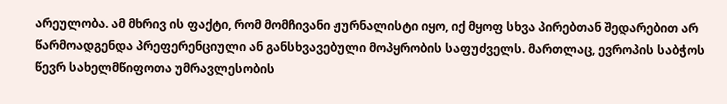არეულობა. ამ მხრივ ის ფაქტი, რომ მომჩივანი ჟურნალისტი იყო, იქ მყოფ სხვა პირებთან შედარებით არ წარმოადგენდა პრეფერენციული ან განსხვავებული მოპყრობის საფუძველს. მართლაც, ევროპის საბჭოს წევრ სახელმწიფოთა უმრავლესობის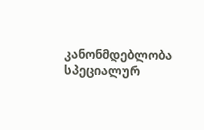კანონმდებლობა სპეციალურ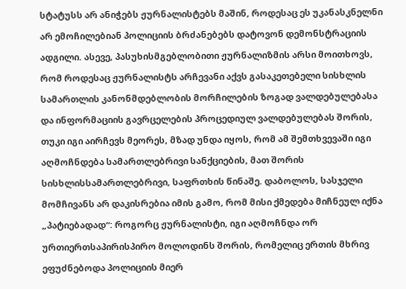სტატუსს არ ანიჭებს ჟურნალისტებს მაშინ, როდესაც ეს უკანასკნელნი არ ემოჩილებიან პოლიციის ბრძანებებს დატოვონ დემონსტრაციის ადგილი. ასევე, პასუხისმგებლობითი ჟურნალიზმის არსი მოითხოვს, რომ როდესაც ჟურნალისტს არჩევანი აქვს გასაკეთებელი სისხლის სამართლის კანონმდებლობის მორჩილების ზოგად ვალდებულებასა და ინფორმაციის გავრცელების პროცედიულ ვალდებულებას შორის, თუკი იგი აირჩევს მეორეს, მზად უნდა იყოს, რომ ამ შემთხვევაში იგი აღმოჩნდება სამართლებრივი სანქციების, მათ შორის სისხლისსამართლებრივი, საფრთხის წინაშე. დაბოლოს, სასჯელი მომჩივანს არ დაკისრებია იმის გამო, რომ მისი ქმედება მიჩნეულ იქნა „პატიებადად“: როგორც ჟურნალისტი, იგი აღმოჩნდა ორ ურთიერთსაპირისპირო მოლოდინს შორის, რომელიც ერთის მხრივ ეფუძნებოდა პოლიციის მიერ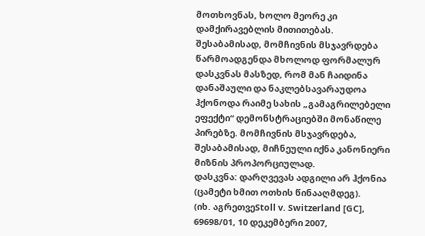მოთხოვნას, ხოლო მეორე კი დამქირავებლის მითითებას. შესაბამისად, მომჩივნის მსჯავრდება წარმოადგენდა მხოლოდ ფორმალურ დასკვნას მასზედ, რომ მან ჩაიდინა დანაშაული და ნაკლებსავარაუდოა ჰქონოდა რაიმე სახის „გამაგრილებელი ეფექტი“ დემონსტრაციებში მონაწილე პირებზე. მომჩივნის მსჯავრდება, შესაბამისად, მიჩნეული იქნა კანონიერი მიზნის პროპორციულად.
დასკვნა: დარღვევას ადგილი არ ჰქონია (ცამეტი ხმით ოთხის წინააღმდეგ).
(იხ. აგრეთვეStoll v. Switzerland [GC], 69698/01, 10 დეკემბერი 2007,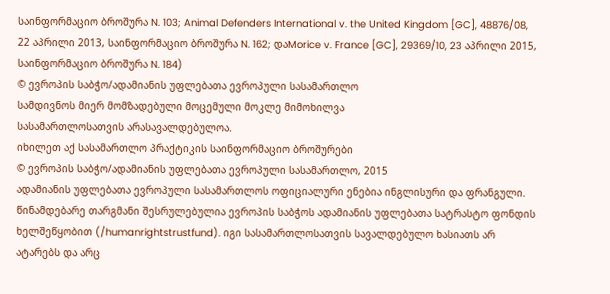საინფორმაციო ბროშურა N. 103; Animal Defenders International v. the United Kingdom [GC], 48876/08, 22 აპრილი 2013, საინფორმაციო ბროშურა N. 162; დაMorice v. France [GC], 29369/10, 23 აპრილი 2015, საინფორმაციო ბროშურა N. 184)
© ევროპის საბჭო/ადამიანის უფლებათა ევროპული სასამართლო
სამდივნოს მიერ მომზადებული მოცემული მოკლე მიმოხილვა
სასამართლოსათვის არასავალდებულოა.
იხილეთ აქ სასამართლო პრაქტიკის საინფორმაციო ბროშურები
© ევროპის საბჭო/ადამიანის უფლებათა ევროპული სასამართლო, 2015
ადამიანის უფლებათა ევროპული სასამართლოს ოფიციალური ენებია ინგლისური და ფრანგული. წინამდებარე თარგმანი შესრულებულია ევროპის საბჭოს ადამიანის უფლებათა სატრასტო ფონდის ხელშეწყობით (/humanrightstrustfund). იგი სასამართლოსათვის სავალდებულო ხასიათს არ ატარებს და არც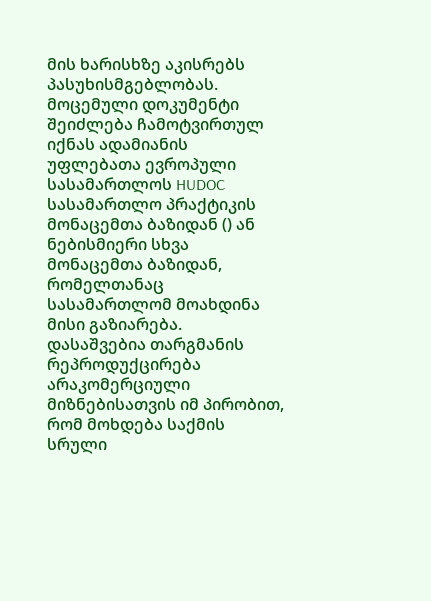მის ხარისხზე აკისრებს პასუხისმგებლობას. მოცემული დოკუმენტი შეიძლება ჩამოტვირთულ იქნას ადამიანის უფლებათა ევროპული სასამართლოს HUDOC სასამართლო პრაქტიკის მონაცემთა ბაზიდან () ან ნებისმიერი სხვა მონაცემთა ბაზიდან, რომელთანაც სასამართლომ მოახდინა მისი გაზიარება. დასაშვებია თარგმანის რეპროდუქცირება არაკომერციული მიზნებისათვის იმ პირობით, რომ მოხდება საქმის სრული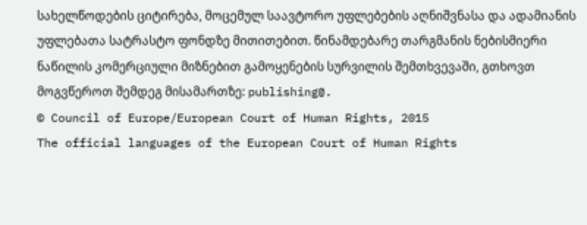სახელწოდების ციტირება, მოცემულ საავტორო უფლებების აღნიშვნასა და ადამიანის უფლებათა სატრასტო ფონდზე მითითებით. წინამდებარე თარგმანის ნებისმიერი ნაწილის კომერციული მიზნებით გამოყენების სურვილის შემთხვევაში, გთხოვთ მოგვწეროთ შემდეგ მისამართზე: publishing@.
© Council of Europe/European Court of Human Rights, 2015
The official languages of the European Court of Human Rights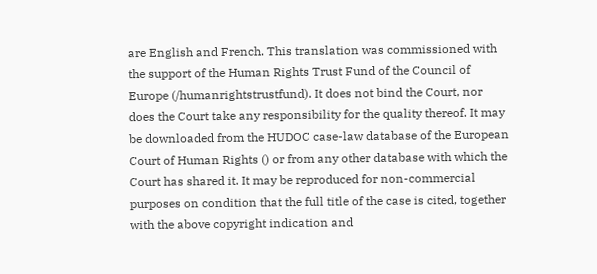are English and French. This translation was commissioned with the support of the Human Rights Trust Fund of the Council of Europe (/humanrightstrustfund). It does not bind the Court, nor does the Court take any responsibility for the quality thereof. It may be downloaded from the HUDOC case-law database of the European Court of Human Rights () or from any other database with which the Court has shared it. It may be reproduced for non-commercial purposes on condition that the full title of the case is cited, together with the above copyright indication and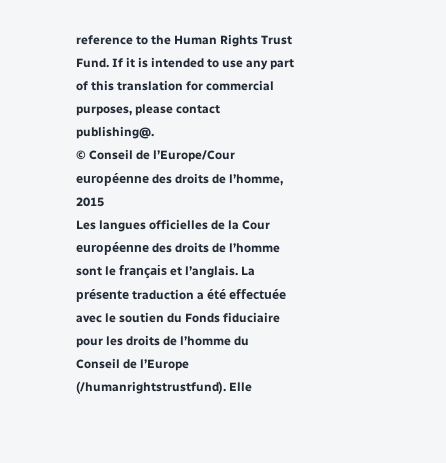reference to the Human Rights Trust Fund. If it is intended to use any part of this translation for commercial purposes, please contact publishing@.
© Conseil de l’Europe/Cour européenne des droits de l’homme, 2015
Les langues officielles de la Cour européenne des droits de l’homme sont le français et l’anglais. La présente traduction a été effectuée avec le soutien du Fonds fiduciaire pour les droits de l’homme du Conseil de l’Europe (/humanrightstrustfund). Elle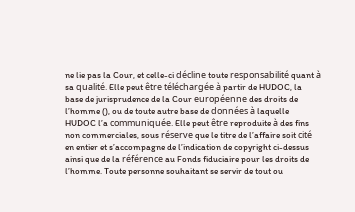ne lie pas la Cour, et celle-ci décline toute responsabilité quant à sa qualité. Elle peut être téléchargée à partir de HUDOC, la base de jurisprudence de la Cour européenne des droits de l’homme (), ou de toute autre base de données à laquelle HUDOC l’a communiquée. Elle peut être reproduite à des fins non commerciales, sous réserve que le titre de l’affaire soit cité en entier et s’accompagne de l’indication de copyright ci-dessus ainsi que de la référence au Fonds fiduciaire pour les droits de l’homme. Toute personne souhaitant se servir de tout ou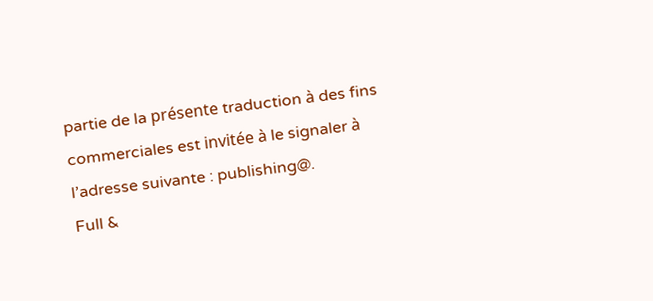partie de la présente traduction à des fins commerciales est invitée à le signaler à l’adresse suivante : publishing@.
Full &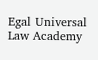Egal Universal Law Academy